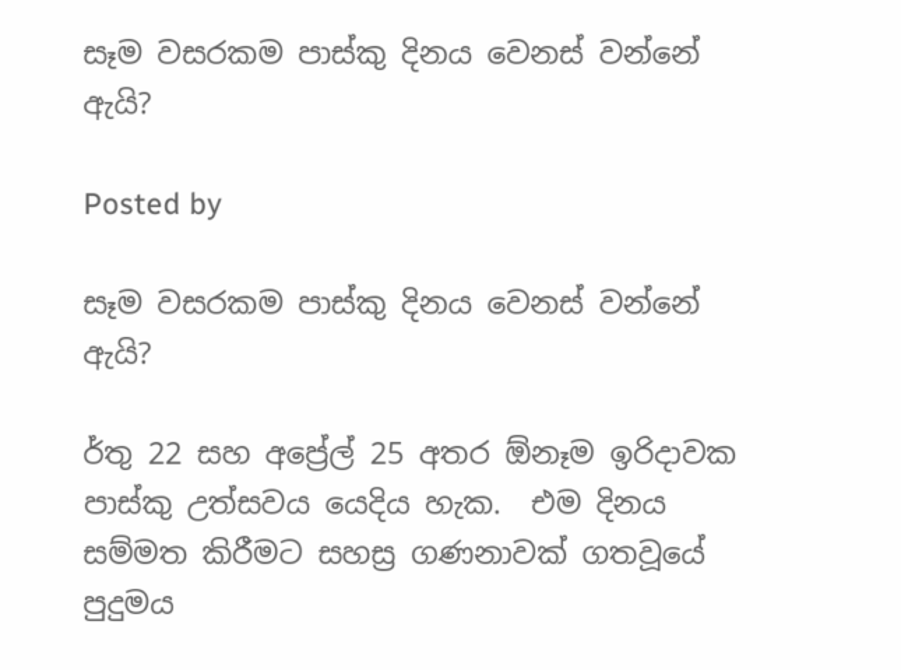සෑම වසරකම පාස්කු දිනය වෙනස් වන්නේ ඇයි?

Posted by

සෑම වසරකම පාස්කු දිනය වෙනස් වන්නේ ඇයි?

ර්තු 22 සහ අප්‍රේල් 25 අතර ඕනෑම ඉරිදාවක පාස්කු උත්සවය යෙදිය හැක.  එම දිනය සම්මත කිරීමට සහස්‍ර ගණනාවක් ගතවූයේ පුදුමය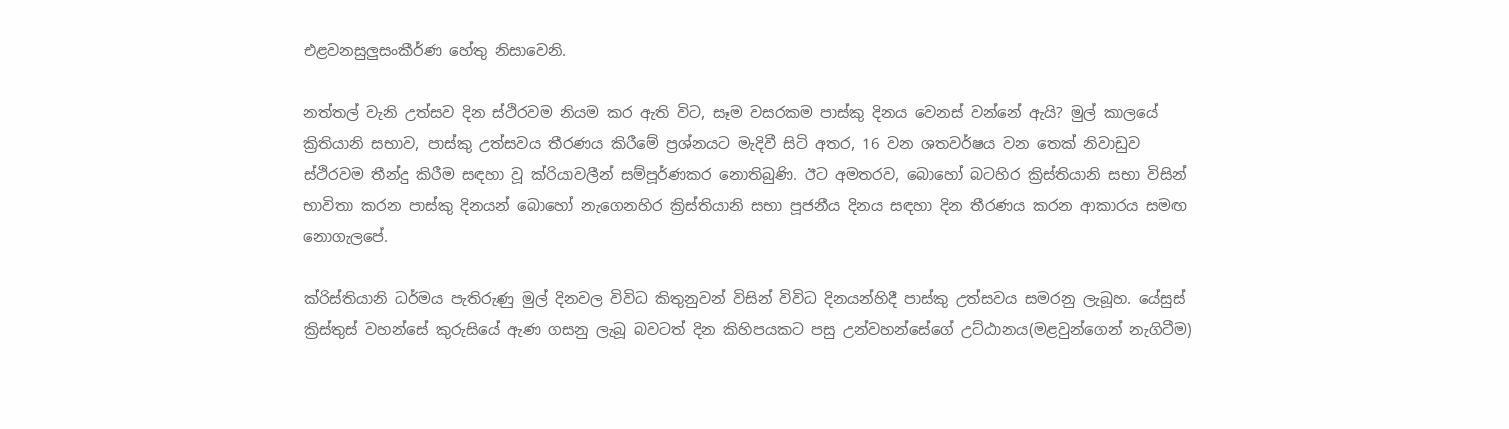එළවනසුලුසංකීර්ණ හේතු නිසාවෙනි.

නත්තල් වැනි උත්සව දින ස්ථිරවම නියම කර ඇති විට, සෑම වසරකම පාස්කු දිනය වෙනස් වන්නේ ඇයි? මුල් කාලයේ ක්‍රිතියානි සභාව, පාස්කු උත්සවය තීරණය කිරීමේ ප්‍රශ්නයට මැදිවී සිටි අතර, 16 වන ශතවර්ෂය වන තෙක් නිවාඩුව ස්ථිරවම තීන්දු කිරීම සඳහා වූ ක්රියාවලීන් සම්පූර්ණකර නොතිබුණි. ඊට අමතරව, බොහෝ බටහිර ක්‍රිස්තියානි සභා විසින් භාවිතා කරන පාස්කු දිනයන් බොහෝ නැගෙනහිර ක්‍රිස්තියානි සභා පූජනීය දිනය සඳහා දින තීරණය කරන ආකාරය සමඟ නොගැලපේ.

ක්රිස්තියානි ධර්මය පැතිරුණු මුල් දිනවල විවිධ කිතුනුවන් විසින් විවිධ දිනයන්හිදී පාස්කු උත්සවය සමරනු ලැබූහ. යේසුස් ක්‍රිස්තුස් වහන්සේ කුරුසියේ ඇණ ගසනු ලැබූ බවටත් දින කිහිපයකට පසු උන්වහන්සේගේ උට්ඨානය(මළවුන්ගෙන් නැගිටීම)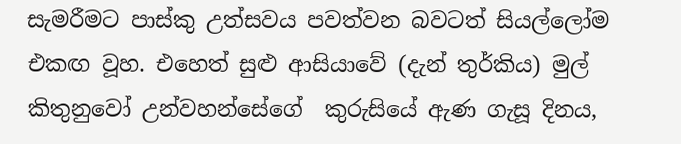සැමරීමට පාස්කු උත්සවය පවත්වන බවටත් සියල්ලෝම එකඟ වූහ. එහෙත් සුළු ආසියාවේ (දැන් තුර්කිය) මුල් කිතුනුවෝ උන්වහන්සේගේ  කුරුසියේ ඇණ ගැසූ දිනය,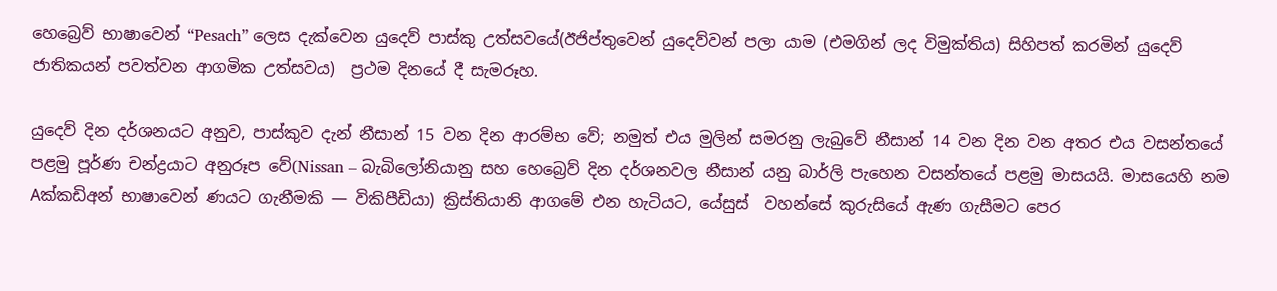හෙබ්‍රෙව් භාෂාවෙන් “Pesach” ලෙස දැක්වෙන යුදෙව් පාස්කු උත්සවයේ(ඊජිප්තුවෙන් යුදෙව්වන් පලා යාම (එමගින් ලද විමුක්තිය) සිහිපත් කරමින් යුදෙව් ජාතිකයන් පවත්වන ආගමික උත්සවය)  ප්‍රථම දිනයේ දී සැමරූහ.

යුදෙව් දින දර්ශනයට අනුව, පාස්කුව දැන් නීසාන් 15 වන දින ආරම්භ වේ; නමුත් එය මුලින් සමරනු ලැබුවේ නීසාන් 14 වන දින වන අතර එය වසන්තයේ පළමු පූර්ණ චන්ද්‍රයාට අනුරූප වේ(Nissan – බැබිලෝනියානු සහ හෙබ්‍රෙව් දින දර්ශනවල නීසාන් යනු බාර්ලි පැහෙන වසන්තයේ පළමු මාසයයි. මාසයෙහි නම Aක්කඩිඅන් භාෂාවෙන් ණයට ගැනීමකි — විකිපීඩියා) ක්‍රිස්තියානි ආගමේ එන හැටියට, යේසුස්  වහන්සේ කුරුසියේ ඇණ ගැසීමට පෙර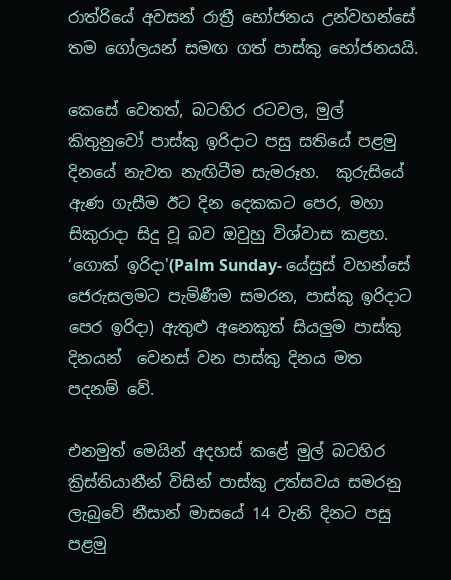රාත්රියේ අවසන් රාත්‍රී භෝජනය උන්වහන්සේ  තම ගෝලයන් සමඟ ගත් පාස්කු භෝජනයයි.

කෙසේ වෙතත්, බටහිර රටවල, මුල් කිතුනුවෝ පාස්කු ඉරිදාට පසු සතියේ පළමු දිනයේ නැවත නැඟිටීම සැමරූහ.  කුරුසියේ ඇණ ගැසීම ඊට දින දෙකකට පෙර, මහා සිකුරාදා සිදු වූ බව ඔවුහු විශ්වාස කළහ. ‘ගොක් ඉරිදා'(Palm Sunday- යේසුස් වහන්සේ ජෙරුසලමට පැමිණීම සමරන, පාස්කු ඉරිදාට පෙර ඉරිදා) ඇතුළු අනෙකුත් සියලුම පාස්කු දිනයන්  වෙනස් වන පාස්කු දිනය මත පදනම් වේ.

එනමුත් මෙයින් අදහස් කළේ මුල් බටහිර ක්‍රිස්තියානීන් විසින් පාස්කු උත්සවය සමරනු ලැබුවේ නීසාන් මාසයේ 14 වැනි දිනට පසු පළමු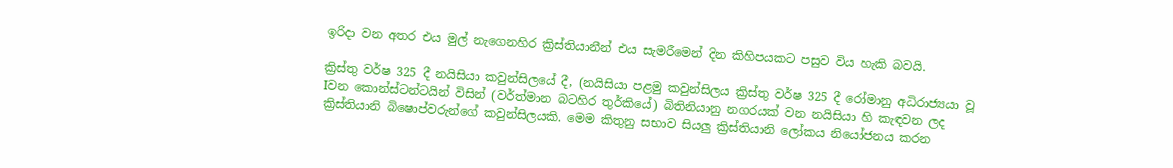ඉරිදා වන අතර එය මුල් නැගෙනහිර ක්‍රිස්තියානීන් එය සැමරීමෙන් දින කිහිපයකට පසුව විය හැකි බවයි.

ක්‍රිස්තු වර්ෂ 325 දී නයිසියා කවුන්සිලයේ දී, (නයිසියා පළමු කවුන්සිලය ක්‍රිස්තු වර්ෂ 325 දී රෝමානු අධිරාජ්‍යයා වූ Iවන කොන්ස්ටන්ටයින් විසින් (වර්ත්මාන බටහිර තුර්කියේ) බිතිනියානු නගරයක් වන නයිසියා හි කැඳවන ලද ක්‍රිස්තියානි බිෂොප්වරුන්ගේ කවුන්සිලයකි. මෙම කිතුනු සභාව සියලු ක්‍රිස්තියානි ලෝකය නියෝජනය කරන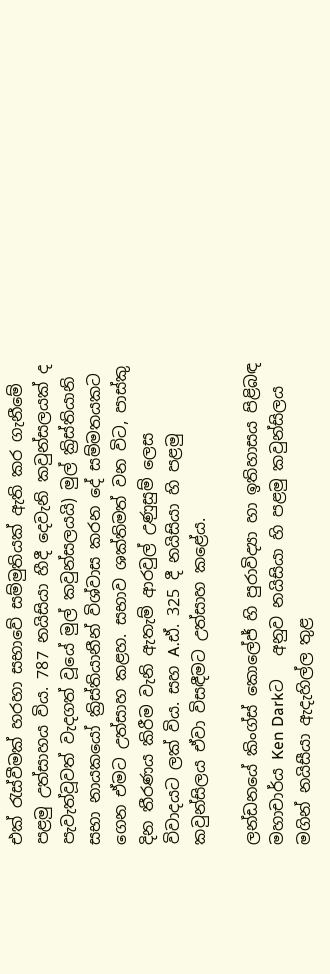එක් ‍රැස්වීමක් හරහා සභාවේ සම්මුතියක් ඇති කර ගැනීමේ පළමු උත්සාහය විය. 787 නයිසියා හීදී දෙවැනි කවුන්සලයක් ද පැවැත්වූවත් වැදගත් වූයේ මුල් කවුන්සලයයි) මුල් ක්‍රිස්තියානි සභා නායකයෝ ක්‍රිස්තියානීන් විශ්වාස කරන දේ සම්මතයකට ගෙන ඒමට උත්සාහ කළහ. සභාව ශක්තිමත් වන විට, පාස්කු දින තීරණය කිරීම වැනි ඇතැම් ආරවුල් උණුසුම් ලෙස විවාදයට ලක් විය. සහ A.ඪ්. 325 දී නයිසියා හි පළමු කවුන්සිලය ඒවා විසඳීමට උත්සාහ කළේය.

ලන්ඩනයේ කිංග්ස් කොලේජ් හි පුරාවිද්‍යා හා ඉතිහාසය පිළිබඳ මහාචාර්ය Ken Darkට   අනුව නයිසියා හි පළමු කවුන්සිලය මගින් නයිසීයා ඇදැහිල්ල තුළ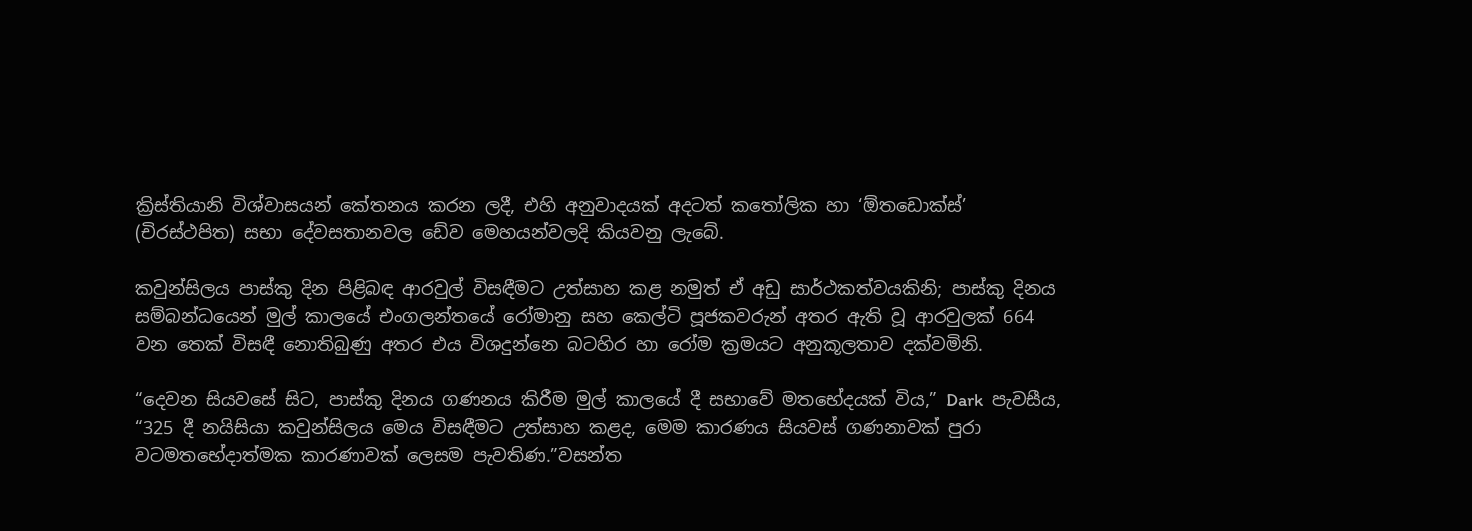ක්‍රිස්තියානි විශ්වාසයන් කේතනය කරන ලදී, එහි අනුවාදයක් අදටත් කතෝලික හා ‘ඕතඩොක්ස්’ (චිරස්ථපිත) සභා දේවසතානවල ඩේව මෙහයන්වලදි කියවනු ලැබේ.

කවුන්සිලය පාස්කු දින පිළිබඳ ආරවුල් විසඳීමට උත්සාහ කළ නමුත් ඒ අඩු සාර්ථකත්වයකිනි; පාස්කු දිනය සම්බන්ධයෙන් මුල් කාලයේ එංගලන්තයේ රෝමානු සහ කෙල්ටි පූජකවරුන් අතර ඇති වූ ආරවුලක් 664 වන තෙක් විසඳී නොතිබුණු අතර එය විශදුන්නෙ බටහිර හා රෝම ක්‍රමයට අනුකූලතාව දක්වමිනි.

“දෙවන සියවසේ සිට, පාස්කු දිනය ගණනය කිරීම මුල් කාලයේ දී සභාවේ මතභේදයක් විය,” Dark  පැවසීය, “325 දී නයිසියා කවුන්සිලය මෙය විසඳීමට උත්සාහ කළද, මෙම කාරණය සියවස් ගණනාවක් පුරා වටමතභේදාත්මක කාරණාවක් ලෙසම පැවතිණ.”වසන්ත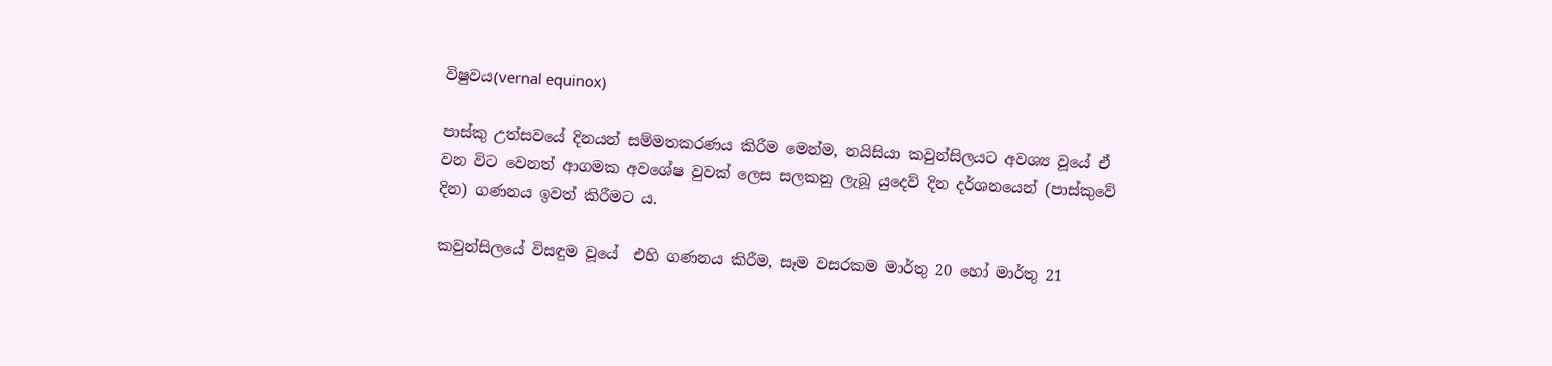විෂුවය(vernal equinox)

පාස්කු උත්සවයේ දිනයන් සම්මතකරණය කිරීම මෙන්ම, නයිසියා කවුන්සිලයට අවශ්‍ය වූයේ ඒ වන විට වෙනත් ආගමක අවශේෂ වුවක් ලෙස සලකනු ලැබූ යුදෙව් දින දර්ශනයෙන් (පාස්කුවේ දින) ගණනය ඉවත් කිරීමට ය.

කවුන්සිලයේ විසඳුම වූයේ  එහි ගණනය කිරීම, සෑම වසරකම මාර්තු 20 හෝ මාර්තු 21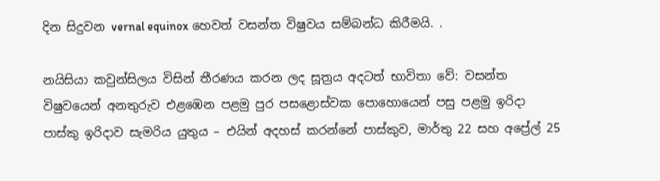දින සිදුවන vernal equinox හෙවත් වසන්ත විෂුවය සම්බන්ධ කිරීමයි. .

නයිසියා කවුන්සිලය විසින් තීරණය කරන ලද සූත්‍රය අදටත් භාවිතා වේ: වසන්ත විෂුවයෙන් අනතුරුව එළඹෙන පළමු පුර පසළොස්වක පොහොයෙන් පසු පළමු ඉරිදා පාස්කු ඉරිදාව සැමරිය යුතුය – එයින් අදහස් කරන්නේ පාස්කුව, මාර්තු 22 සහ අප්‍රේල් 25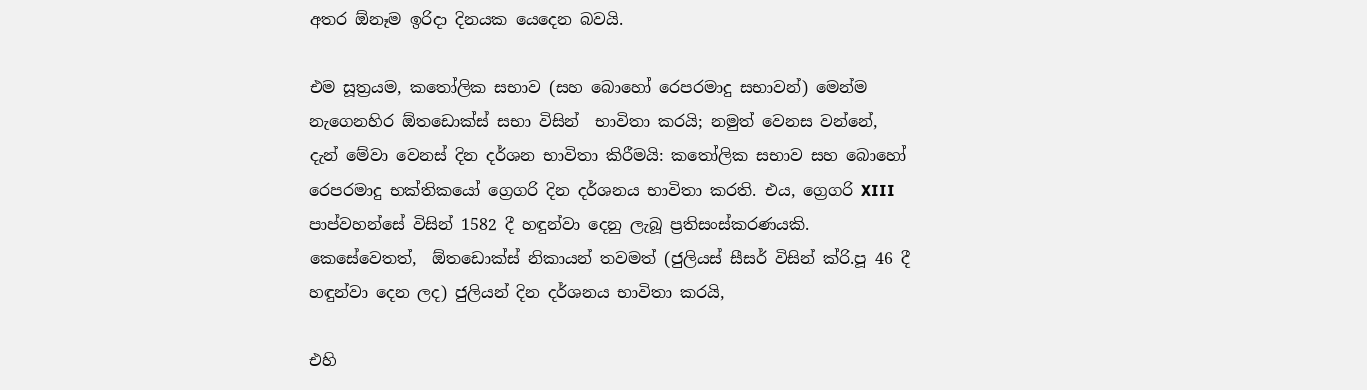අතර ඕනෑම ඉරිදා දිනයක යෙදෙන බවයි.

එම සූත්‍රයම, කතෝලික සභාව (සහ බොහෝ රෙපරමාදු සභාවන්) මෙන්ම නැගෙනහිර ඕතඩොක්ස් සභා විසින්  භාවිතා කරයි; නමුත් වෙනස වන්නේ, දැන් මේවා වෙනස් දින දර්ශන භාවිතා කිරීමයි: කතෝලික සභාව සහ බොහෝ රෙපරමාදු භක්තිකයෝ ග්‍රෙගරි දින දර්ශනය භාවිතා කරති. එය, ග්‍රෙගරි XIII පාප්වහන්සේ විසින් 1582 දී හඳුන්වා දෙනු ලැබූ ප්‍රතිසංස්කරණයකි. කෙසේවෙතත්,  ඕතඩොක්ස් නිකායන් තවමත් (ජුලියස් සීසර් විසින් ක්රි.පූ 46 දී හඳුන්වා දෙන ලද) ජුලියන් දින දර්ශනය භාවිතා කරයි,

එහි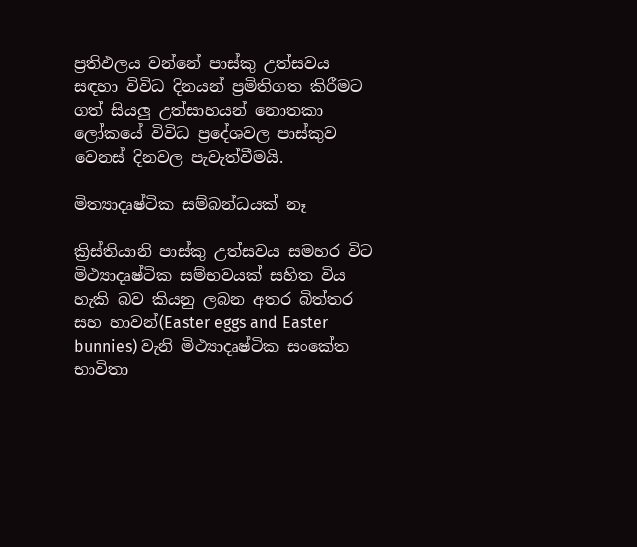ප්‍රතිඵලය වන්නේ පාස්කු උත්සවය සඳහා විවිධ දිනයන් ප්‍රමිතිගත කිරීමට ගත් සියලු උත්සාහයන් නොතකා ලෝකයේ විවිධ ප්‍රදේශවල පාස්කුව වෙනස් දිනවල පැවැත්වීමයි.

මිත්‍යාදෘෂ්ටික සම්බන්ධයක් නෑ

ක්‍රිස්තියානි පාස්කු උත්සවය සමහර විට මිථ්‍යාදෘෂ්ටික සම්භවයක් සහිත විය හැකි බව කියනු ලබන අතර බිත්තර සහ හාවන්(Easter eggs and Easter bunnies) වැනි මිථ්‍යාදෘෂ්ටික සංකේත භාවිතා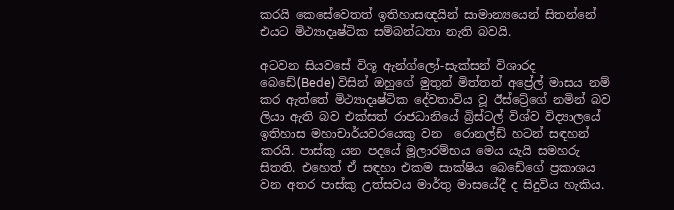කරයි කෙසේවෙතත් ඉතිහාසඥයින් සාමාන්‍යයෙන් සිතන්නේ එයට මිථ්‍යාදෘෂ්ටික සම්බන්ධතා නැති බවයි.

අටවන සියවසේ විශූ ඇන්ග්ලෝ-සැක්සන් විශාරද බෙඩේ(Bede) විසින් ඔහුගේ මුතුන් මිත්තන් අප්‍රේල් මාසය නම් කර ඇත්තේ මිථ්‍යාදෘෂ්ටික දේවතාවිය වූ ඊස්ට්‍රේගේ නමින් බව ලියා ඇති බව එක්සත් රාජධානියේ බ්‍රිස්ටල් විශ්ව විද්‍යාලයේ ඉතිහාස මහාචාර්යවරයෙකු වන  රොනල්ඩ් හටන් සඳහන් කරයි. පාස්කු යන පදයේ මූලාරම්භය මෙය යැයි සමහරු සිතති. එහෙත් ඒ සඳහා එකම සාක්ෂිය බෙඩේගේ ප්‍රකාශය වන අතර පාස්කු උත්සවය මාර්තු මාසයේදී ද සිදුවිය හැකිය.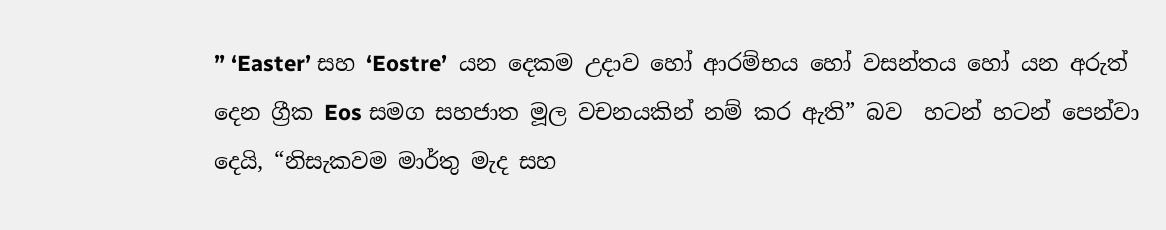” ‘Easter’ සහ ‘Eostre’  යන දෙකම උදාව හෝ ආරම්භය හෝ වසන්තය හෝ යන අරුත් දෙන ග්‍රීක Eos සමග සහජාත මූල වචනයකින් නම් කර ඇති” බව  හටන් හටන් පෙන්වා දෙයි, “නිසැකවම මාර්තු මැද සහ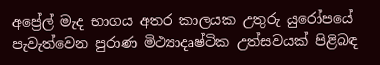අප්‍රේල් මැද භාගය අතර කාලයක උතුරු යුරෝපයේ පැවැත්වෙන පුරාණ මිථ්‍යාදෘෂ්ටික උත්සවයක් පිළිබඳ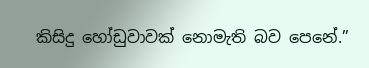කිසිදු හෝඩුවාවක් නොමැති බව පෙනේ.”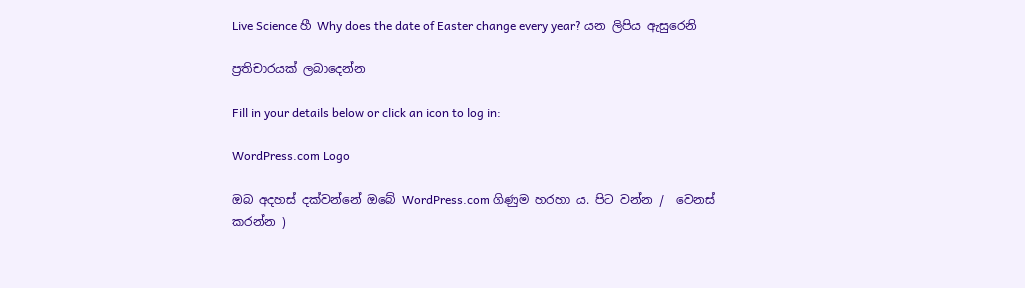Live Science හී Why does the date of Easter change every year? යන ලිපිය ඇසුරෙනි

ප්‍රතිචාරයක් ලබාදෙන්න

Fill in your details below or click an icon to log in:

WordPress.com Logo

ඔබ අදහස් දක්වන්නේ ඔබේ WordPress.com ගිණුම හරහා ය. පිට වන්න /  වෙනස් කරන්න )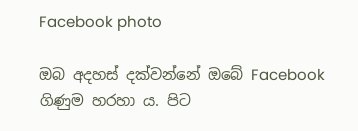Facebook photo

ඔබ අදහස් දක්වන්නේ ඔබේ Facebook ගිණුම හරහා ය. පිට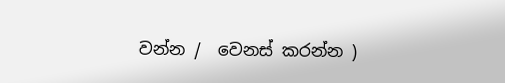වන්න /  වෙනස් කරන්න )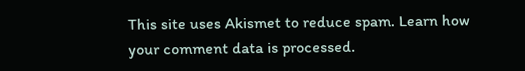This site uses Akismet to reduce spam. Learn how your comment data is processed.